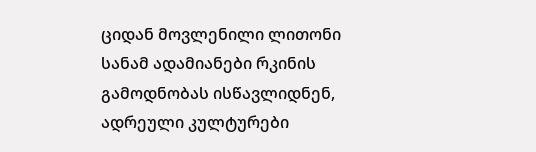ციდან მოვლენილი ლითონი
სანამ ადამიანები რკინის გამოდნობას ისწავლიდნენ, ადრეული კულტურები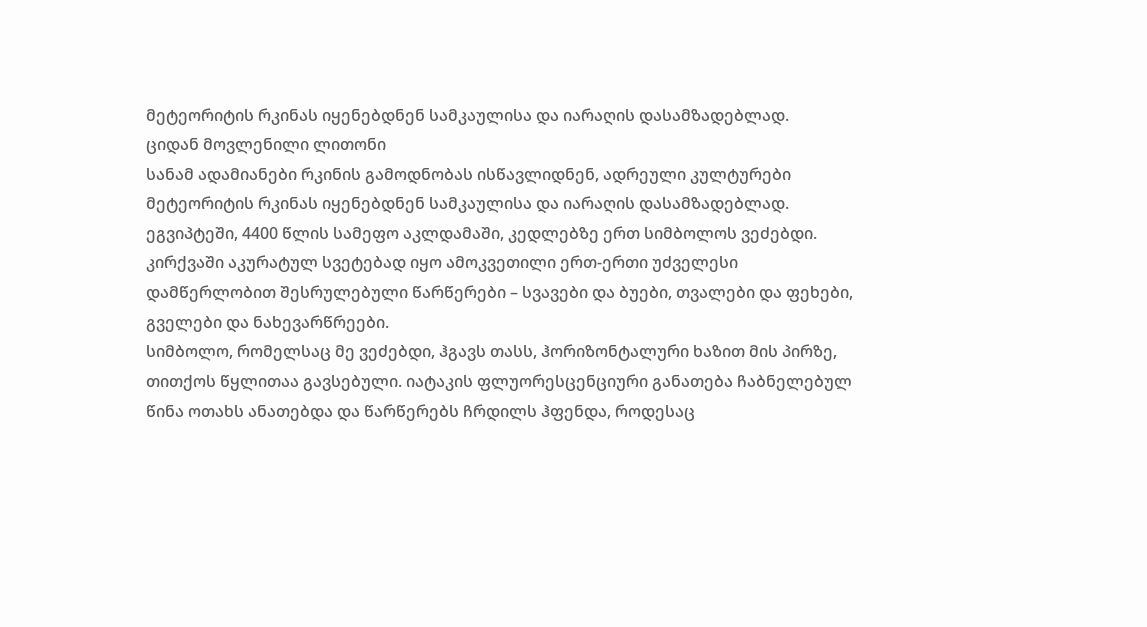მეტეორიტის რკინას იყენებდნენ სამკაულისა და იარაღის დასამზადებლად.
ციდან მოვლენილი ლითონი
სანამ ადამიანები რკინის გამოდნობას ისწავლიდნენ, ადრეული კულტურები მეტეორიტის რკინას იყენებდნენ სამკაულისა და იარაღის დასამზადებლად.
ეგვიპტეში, 4400 წლის სამეფო აკლდამაში, კედლებზე ერთ სიმბოლოს ვეძებდი.
კირქვაში აკურატულ სვეტებად იყო ამოკვეთილი ერთ-ერთი უძველესი დამწერლობით შესრულებული წარწერები – სვავები და ბუები, თვალები და ფეხები, გველები და ნახევარწრეები.
სიმბოლო, რომელსაც მე ვეძებდი, ჰგავს თასს, ჰორიზონტალური ხაზით მის პირზე, თითქოს წყლითაა გავსებული. იატაკის ფლუორესცენციური განათება ჩაბნელებულ წინა ოთახს ანათებდა და წარწერებს ჩრდილს ჰფენდა, როდესაც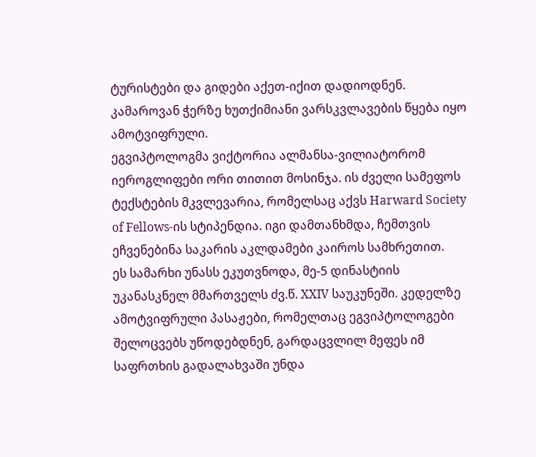ტურისტები და გიდები აქეთ-იქით დადიოდნენ. კამაროვან ჭერზე ხუთქიმიანი ვარსკვლავების წყება იყო ამოტვიფრული.
ეგვიპტოლოგმა ვიქტორია ალმანსა-ვილიატორომ იეროგლიფები ორი თითით მოსინჯა. ის ძველი სამეფოს ტექსტების მკვლევარია, რომელსაც აქვს Harward Society of Fellows-ის სტიპენდია. იგი დამთანხმდა, ჩემთვის ეჩვენებინა საკარის აკლდამები კაიროს სამხრეთით.
ეს სამარხი უნასს ეკუთვნოდა, მე-5 დინასტიის უკანასკნელ მმართველს ძვ.წ. XXIV საუკუნეში. კედელზე ამოტვიფრული პასაჟები, რომელთაც ეგვიპტოლოგები შელოცვებს უწოდებდნენ, გარდაცვლილ მეფეს იმ საფრთხის გადალახვაში უნდა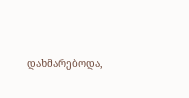დახმარებოდა,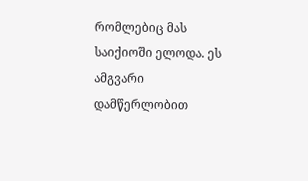რომლებიც მას საიქიოში ელოდა. ეს ამგვარი დამწერლობით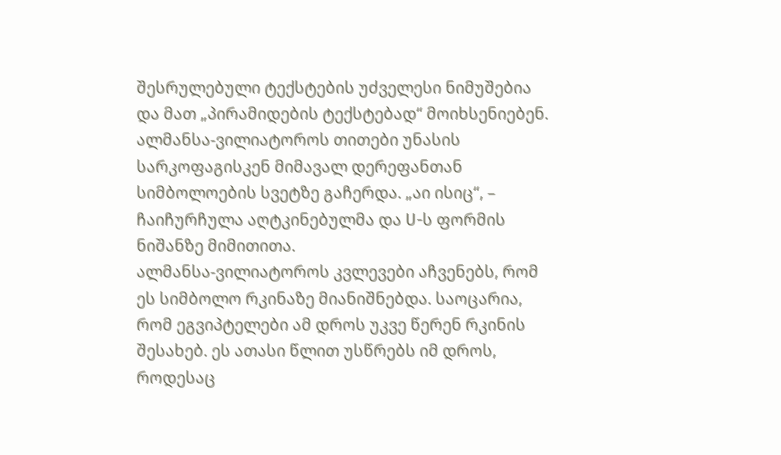შესრულებული ტექსტების უძველესი ნიმუშებია და მათ „პირამიდების ტექსტებად“ მოიხსენიებენ.
ალმანსა-ვილიატოროს თითები უნასის სარკოფაგისკენ მიმავალ დერეფანთან სიმბოლოების სვეტზე გაჩერდა. „აი ისიც“, – ჩაიჩურჩულა აღტკინებულმა და U-ს ფორმის ნიშანზე მიმითითა.
ალმანსა-ვილიატოროს კვლევები აჩვენებს, რომ ეს სიმბოლო რკინაზე მიანიშნებდა. საოცარია, რომ ეგვიპტელები ამ დროს უკვე წერენ რკინის შესახებ. ეს ათასი წლით უსწრებს იმ დროს, როდესაც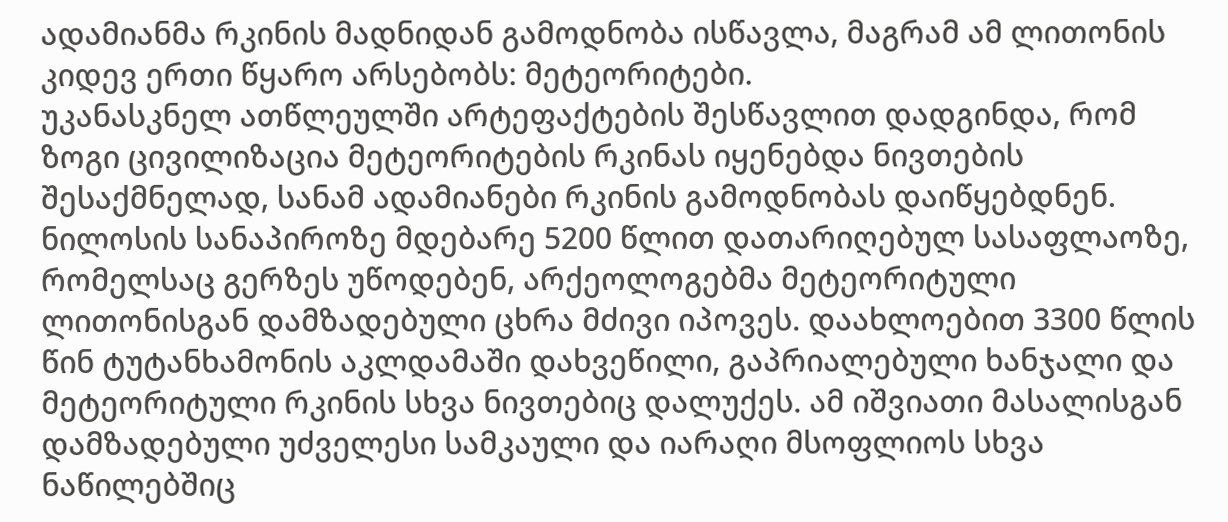ადამიანმა რკინის მადნიდან გამოდნობა ისწავლა, მაგრამ ამ ლითონის კიდევ ერთი წყარო არსებობს: მეტეორიტები.
უკანასკნელ ათწლეულში არტეფაქტების შესწავლით დადგინდა, რომ ზოგი ცივილიზაცია მეტეორიტების რკინას იყენებდა ნივთების შესაქმნელად, სანამ ადამიანები რკინის გამოდნობას დაიწყებდნენ. ნილოსის სანაპიროზე მდებარე 5200 წლით დათარიღებულ სასაფლაოზე, რომელსაც გერზეს უწოდებენ, არქეოლოგებმა მეტეორიტული ლითონისგან დამზადებული ცხრა მძივი იპოვეს. დაახლოებით 3300 წლის წინ ტუტანხამონის აკლდამაში დახვეწილი, გაპრიალებული ხანჯალი და მეტეორიტული რკინის სხვა ნივთებიც დალუქეს. ამ იშვიათი მასალისგან დამზადებული უძველესი სამკაული და იარაღი მსოფლიოს სხვა ნაწილებშიც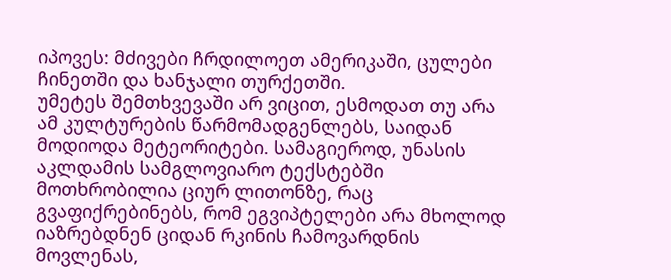იპოვეს: მძივები ჩრდილოეთ ამერიკაში, ცულები ჩინეთში და ხანჯალი თურქეთში.
უმეტეს შემთხვევაში არ ვიცით, ესმოდათ თუ არა ამ კულტურების წარმომადგენლებს, საიდან მოდიოდა მეტეორიტები. სამაგიეროდ, უნასის აკლდამის სამგლოვიარო ტექსტებში მოთხრობილია ციურ ლითონზე, რაც გვაფიქრებინებს, რომ ეგვიპტელები არა მხოლოდ იაზრებდნენ ციდან რკინის ჩამოვარდნის მოვლენას,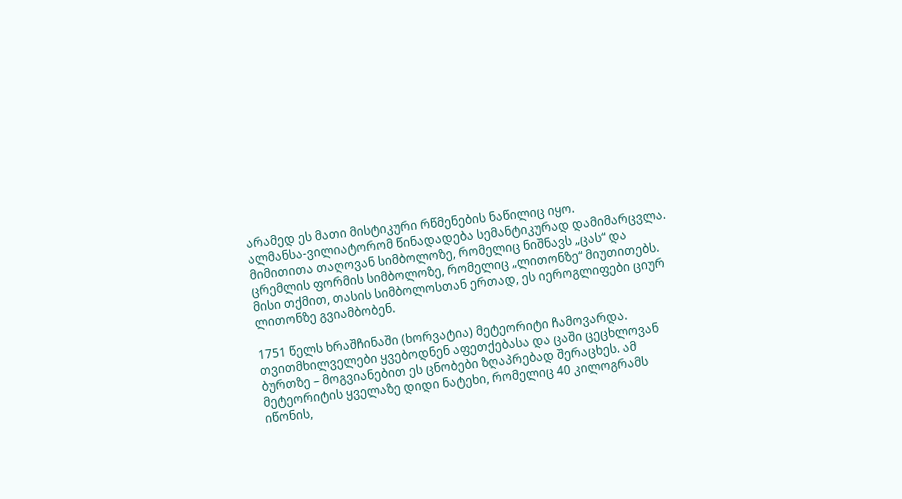არამედ ეს მათი მისტიკური რწმენების ნაწილიც იყო.
ალმანსა-ვილიატორომ წინადადება სემანტიკურად დამიმარცვლა. მიმითითა თაღოვან სიმბოლოზე, რომელიც ნიშნავს „ცას“ და ცრემლის ფორმის სიმბოლოზე, რომელიც „ლითონზე“ მიუთითებს. მისი თქმით, თასის სიმბოლოსთან ერთად, ეს იეროგლიფები ციურ ლითონზე გვიამბობენ.

1751 წელს ხრაშჩინაში (ხორვატია) მეტეორიტი ჩამოვარდა. თვითმხილველები ყვებოდნენ აფეთქებასა და ცაში ცეცხლოვან ბურთზე – მოგვიანებით ეს ცნობები ზღაპრებად შერაცხეს. ამ მეტეორიტის ყველაზე დიდი ნატეხი, რომელიც 40 კილოგრამს იწონის,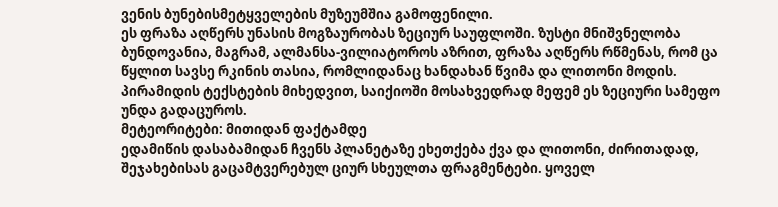ვენის ბუნებისმეტყველების მუზეუმშია გამოფენილი.
ეს ფრაზა აღწერს უნასის მოგზაურობას ზეციურ საუფლოში. ზუსტი მნიშვნელობა ბუნდოვანია, მაგრამ, ალმანსა-ვილიატოროს აზრით, ფრაზა აღწერს რწმენას, რომ ცა წყლით სავსე რკინის თასია, რომლიდანაც ხანდახან წვიმა და ლითონი მოდის. პირამიდის ტექსტების მიხედვით, საიქიოში მოსახვედრად მეფემ ეს ზეციური სამეფო უნდა გადაცუროს.
მეტეორიტები: მითიდან ფაქტამდე
ედამიწის დასაბამიდან ჩვენს პლანეტაზე ეხეთქება ქვა და ლითონი, ძირითადად, შეჯახებისას გაცამტვერებულ ციურ სხეულთა ფრაგმენტები. ყოველ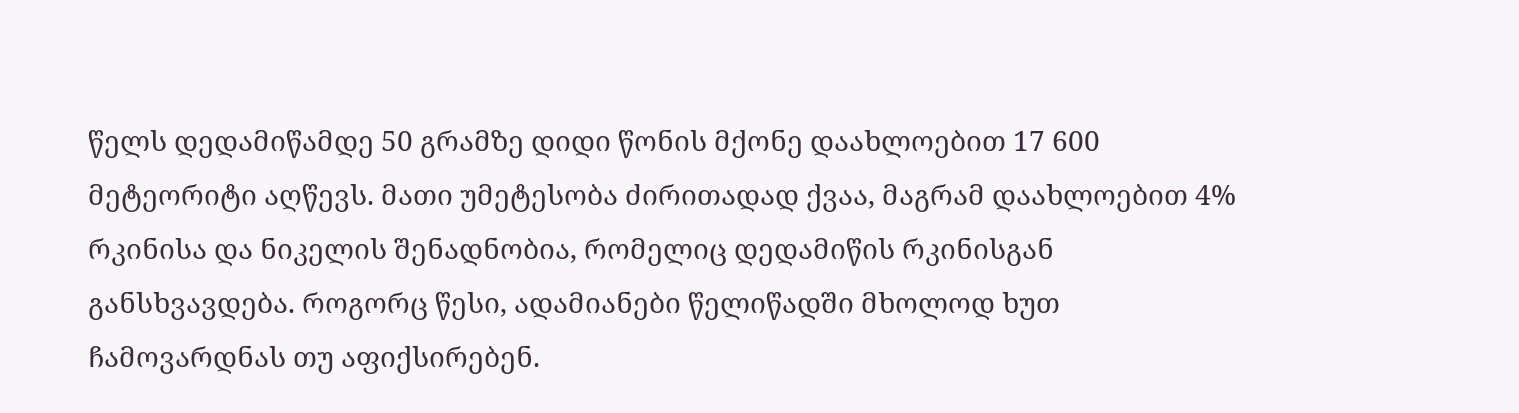წელს დედამიწამდე 50 გრამზე დიდი წონის მქონე დაახლოებით 17 600 მეტეორიტი აღწევს. მათი უმეტესობა ძირითადად ქვაა, მაგრამ დაახლოებით 4% რკინისა და ნიკელის შენადნობია, რომელიც დედამიწის რკინისგან განსხვავდება. როგორც წესი, ადამიანები წელიწადში მხოლოდ ხუთ ჩამოვარდნას თუ აფიქსირებენ.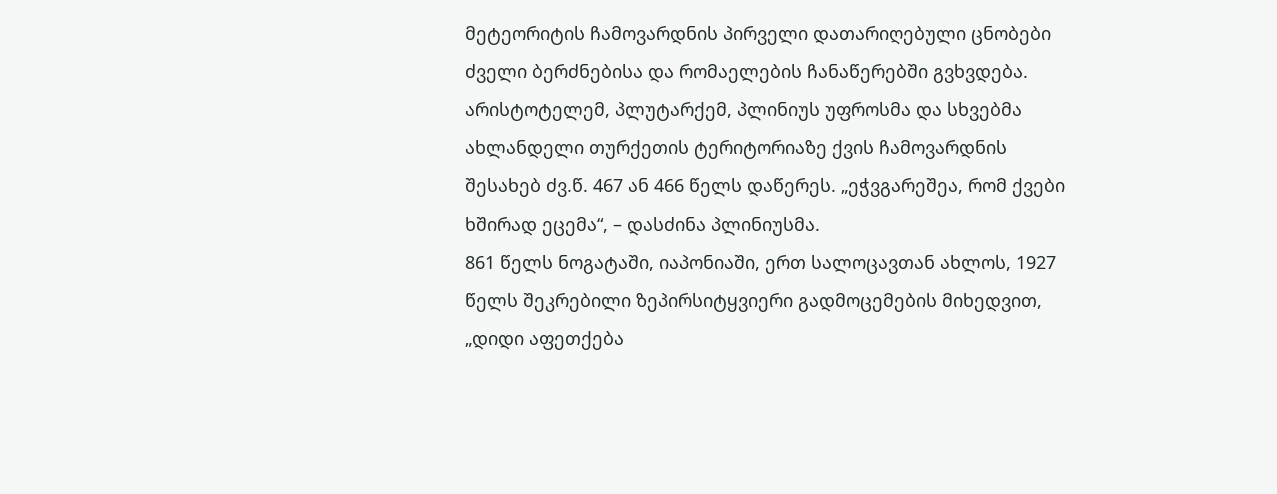მეტეორიტის ჩამოვარდნის პირველი დათარიღებული ცნობები ძველი ბერძნებისა და რომაელების ჩანაწერებში გვხვდება. არისტოტელემ, პლუტარქემ, პლინიუს უფროსმა და სხვებმა ახლანდელი თურქეთის ტერიტორიაზე ქვის ჩამოვარდნის შესახებ ძვ.წ. 467 ან 466 წელს დაწერეს. „ეჭვგარეშეა, რომ ქვები ხშირად ეცემა“, – დასძინა პლინიუსმა.
861 წელს ნოგატაში, იაპონიაში, ერთ სალოცავთან ახლოს, 1927 წელს შეკრებილი ზეპირსიტყვიერი გადმოცემების მიხედვით, „დიდი აფეთქება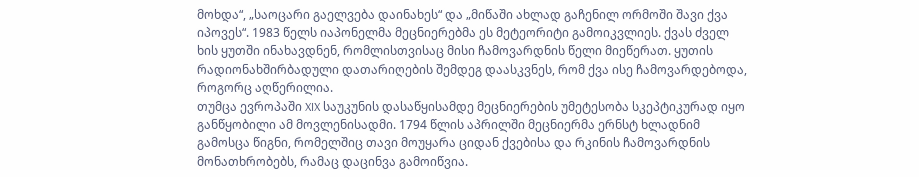მოხდა“, „საოცარი გაელვება დაინახეს“ და „მიწაში ახლად გაჩენილ ორმოში შავი ქვა იპოვეს“. 1983 წელს იაპონელმა მეცნიერებმა ეს მეტეორიტი გამოიკვლიეს. ქვას ძველ ხის ყუთში ინახავდნენ, რომლისთვისაც მისი ჩამოვარდნის წელი მიეწერათ. ყუთის რადიონახშირბადული დათარიღების შემდეგ დაასკვნეს, რომ ქვა ისე ჩამოვარდებოდა, როგორც აღწერილია.
თუმცა ევროპაში XIX საუკუნის დასაწყისამდე მეცნიერების უმეტესობა სკეპტიკურად იყო განწყობილი ამ მოვლენისადმი. 1794 წლის აპრილში მეცნიერმა ერნსტ ხლადნიმ გამოსცა წიგნი, რომელშიც თავი მოუყარა ციდან ქვებისა და რკინის ჩამოვარდნის მონათხრობებს, რამაც დაცინვა გამოიწვია.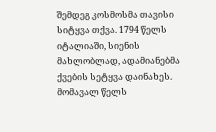შემდეგ კოსმოსმა თავისი სიტყვა თქვა. 1794 წელს იტალიაში, სიენის მახლობლად, ადამიანებმა ქვების სეტყვა დაინახეს. მომავალ წელს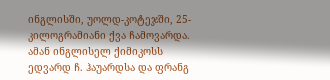ინგლისში, უოლდ-კოტეჯში, 25-კილოგრამიანი ქვა ჩამოვარდა.
ამან ინგლისელ ქიმიკოსს ედვარდ ჩ. ჰაუარდსა და ფრანგ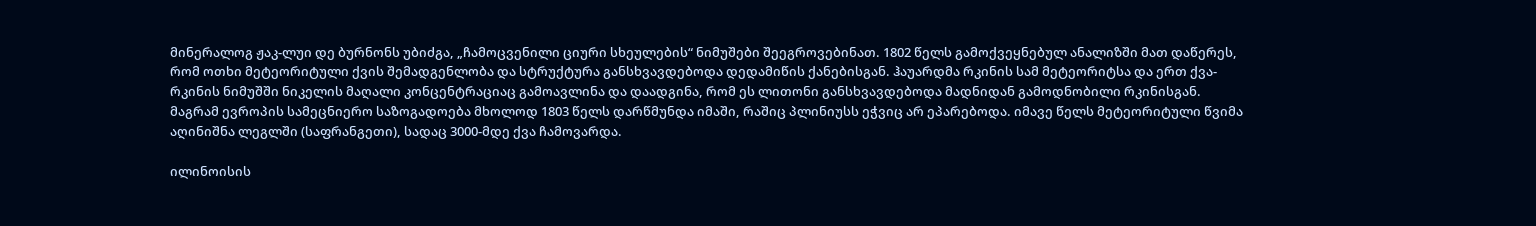მინერალოგ ჟაკ-ლუი დე ბურნონს უბიძგა, „ჩამოცვენილი ციური სხეულების“ ნიმუშები შეეგროვებინათ. 1802 წელს გამოქვეყნებულ ანალიზში მათ დაწერეს, რომ ოთხი მეტეორიტული ქვის შემადგენლობა და სტრუქტურა განსხვავდებოდა დედამიწის ქანებისგან. ჰაუარდმა რკინის სამ მეტეორიტსა და ერთ ქვა-რკინის ნიმუშში ნიკელის მაღალი კონცენტრაციაც გამოავლინა და დაადგინა, რომ ეს ლითონი განსხვავდებოდა მადნიდან გამოდნობილი რკინისგან.
მაგრამ ევროპის სამეცნიერო საზოგადოება მხოლოდ 1803 წელს დარწმუნდა იმაში, რაშიც პლინიუსს ეჭვიც არ ეპარებოდა. იმავე წელს მეტეორიტული წვიმა აღინიშნა ლეგლში (საფრანგეთი), სადაც 3000-მდე ქვა ჩამოვარდა.

ილინოისის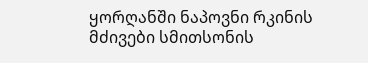ყორღანში ნაპოვნი რკინის მძივები სმითსონის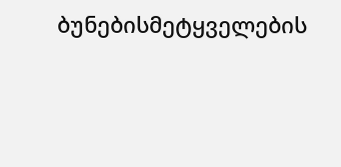ბუნებისმეტყველების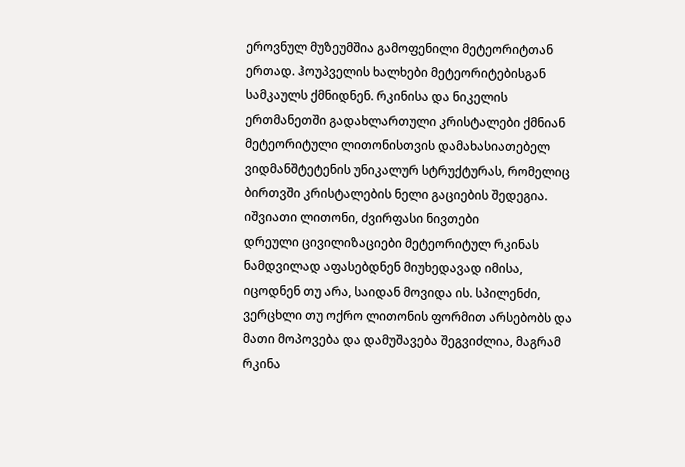ეროვნულ მუზეუმშია გამოფენილი მეტეორიტთან ერთად. ჰოუპველის ხალხები მეტეორიტებისგან სამკაულს ქმნიდნენ. რკინისა და ნიკელის ერთმანეთში გადახლართული კრისტალები ქმნიან მეტეორიტული ლითონისთვის დამახასიათებელ ვიდმანშტეტენის უნიკალურ სტრუქტურას, რომელიც ბირთვში კრისტალების ნელი გაციების შედეგია.
იშვიათი ლითონი, ძვირფასი ნივთები
დრეული ცივილიზაციები მეტეორიტულ რკინას ნამდვილად აფასებდნენ მიუხედავად იმისა, იცოდნენ თუ არა, საიდან მოვიდა ის. სპილენძი, ვერცხლი თუ ოქრო ლითონის ფორმით არსებობს და მათი მოპოვება და დამუშავება შეგვიძლია, მაგრამ რკინა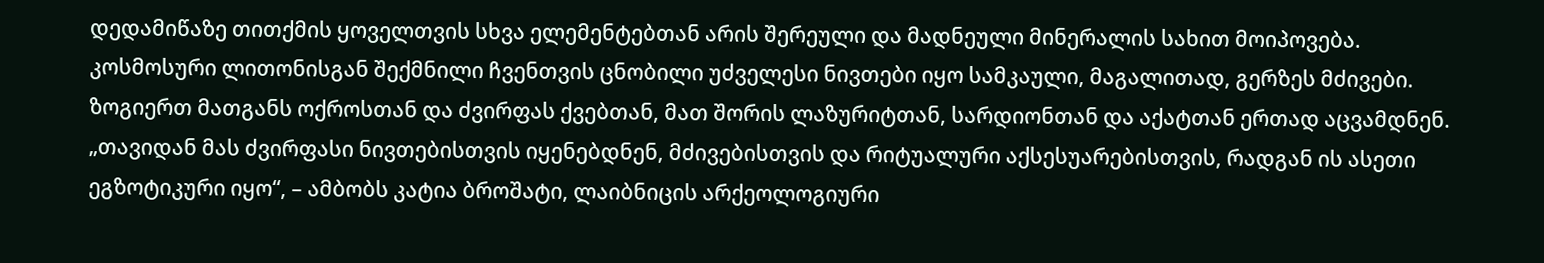დედამიწაზე თითქმის ყოველთვის სხვა ელემენტებთან არის შერეული და მადნეული მინერალის სახით მოიპოვება.
კოსმოსური ლითონისგან შექმნილი ჩვენთვის ცნობილი უძველესი ნივთები იყო სამკაული, მაგალითად, გერზეს მძივები. ზოგიერთ მათგანს ოქროსთან და ძვირფას ქვებთან, მათ შორის ლაზურიტთან, სარდიონთან და აქატთან ერთად აცვამდნენ.
„თავიდან მას ძვირფასი ნივთებისთვის იყენებდნენ, მძივებისთვის და რიტუალური აქსესუარებისთვის, რადგან ის ასეთი ეგზოტიკური იყო“, – ამბობს კატია ბროშატი, ლაიბნიცის არქეოლოგიური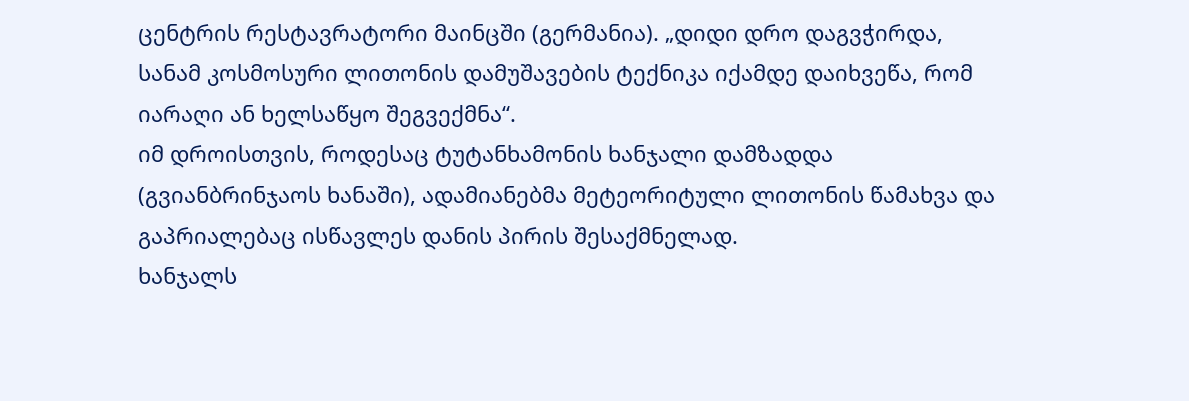ცენტრის რესტავრატორი მაინცში (გერმანია). „დიდი დრო დაგვჭირდა, სანამ კოსმოსური ლითონის დამუშავების ტექნიკა იქამდე დაიხვეწა, რომ იარაღი ან ხელსაწყო შეგვექმნა“.
იმ დროისთვის, როდესაც ტუტანხამონის ხანჯალი დამზადდა (გვიანბრინჯაოს ხანაში), ადამიანებმა მეტეორიტული ლითონის წამახვა და გაპრიალებაც ისწავლეს დანის პირის შესაქმნელად.
ხანჯალს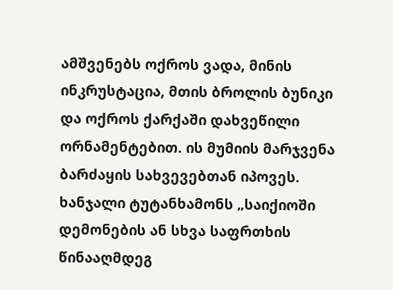ამშვენებს ოქროს ვადა, მინის ინკრუსტაცია, მთის ბროლის ბუნიკი და ოქროს ქარქაში დახვეწილი ორნამენტებით. ის მუმიის მარჯვენა ბარძაყის სახვევებთან იპოვეს. ხანჯალი ტუტანხამონს „საიქიოში დემონების ან სხვა საფრთხის წინააღმდეგ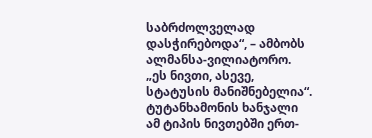საბრძოლველად დასჭირებოდა“, – ამბობს ალმანსა-ვილიატორო. „ეს ნივთი, ასევე, სტატუსის მანიშნებელია“.
ტუტანხამონის ხანჯალი ამ ტიპის ნივთებში ერთ-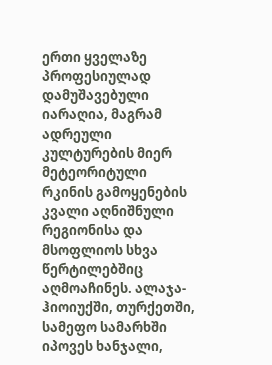ერთი ყველაზე პროფესიულად დამუშავებული იარაღია, მაგრამ ადრეული კულტურების მიერ მეტეორიტული რკინის გამოყენების კვალი აღნიშნული რეგიონისა და მსოფლიოს სხვა წერტილებშიც აღმოაჩინეს. ალაჯა-ჰიოიუქში, თურქეთში, სამეფო სამარხში იპოვეს ხანჯალი,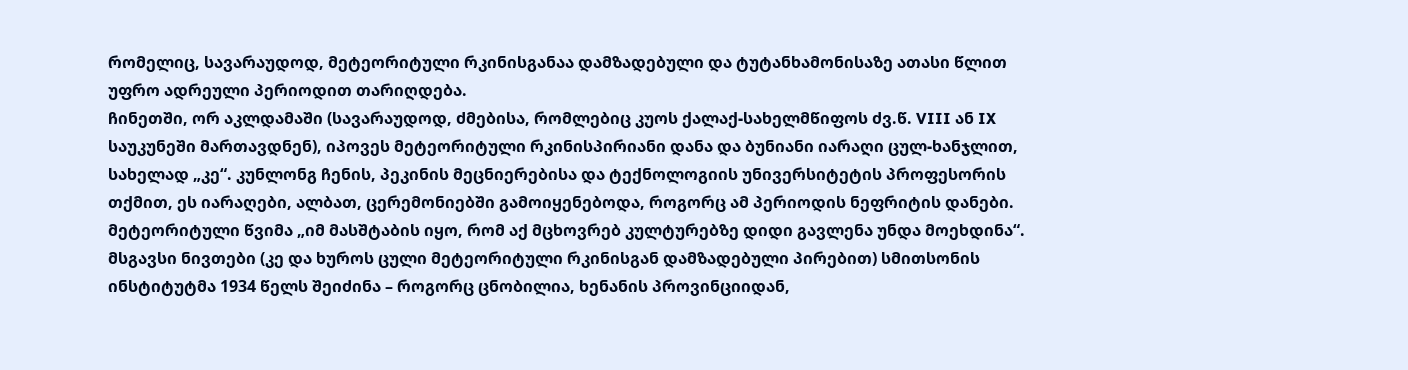რომელიც, სავარაუდოდ, მეტეორიტული რკინისგანაა დამზადებული და ტუტანხამონისაზე ათასი წლით უფრო ადრეული პერიოდით თარიღდება.
ჩინეთში, ორ აკლდამაში (სავარაუდოდ, ძმებისა, რომლებიც კუოს ქალაქ-სახელმწიფოს ძვ.წ. VIII ან IX საუკუნეში მართავდნენ), იპოვეს მეტეორიტული რკინისპირიანი დანა და ბუნიანი იარაღი ცულ-ხანჯლით, სახელად „კე“. კუნლონგ ჩენის, პეკინის მეცნიერებისა და ტექნოლოგიის უნივერსიტეტის პროფესორის თქმით, ეს იარაღები, ალბათ, ცერემონიებში გამოიყენებოდა, როგორც ამ პერიოდის ნეფრიტის დანები.
მეტეორიტული წვიმა „იმ მასშტაბის იყო, რომ აქ მცხოვრებ კულტურებზე დიდი გავლენა უნდა მოეხდინა“.
მსგავსი ნივთები (კე და ხუროს ცული მეტეორიტული რკინისგან დამზადებული პირებით) სმითსონის ინსტიტუტმა 1934 წელს შეიძინა – როგორც ცნობილია, ხენანის პროვინციიდან,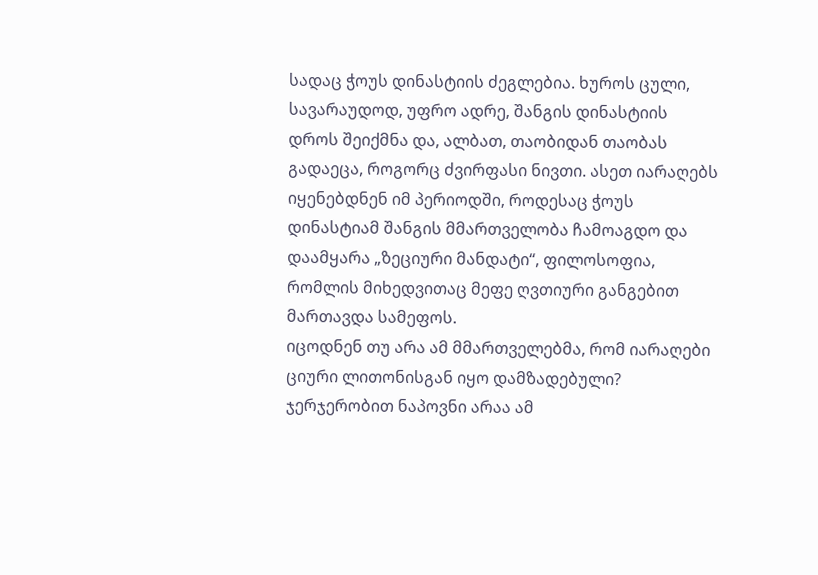სადაც ჭოუს დინასტიის ძეგლებია. ხუროს ცული, სავარაუდოდ, უფრო ადრე, შანგის დინასტიის დროს შეიქმნა და, ალბათ, თაობიდან თაობას გადაეცა, როგორც ძვირფასი ნივთი. ასეთ იარაღებს იყენებდნენ იმ პერიოდში, როდესაც ჭოუს დინასტიამ შანგის მმართველობა ჩამოაგდო და დაამყარა „ზეციური მანდატი“, ფილოსოფია, რომლის მიხედვითაც მეფე ღვთიური განგებით მართავდა სამეფოს.
იცოდნენ თუ არა ამ მმართველებმა, რომ იარაღები ციური ლითონისგან იყო დამზადებული? ჯერჯერობით ნაპოვნი არაა ამ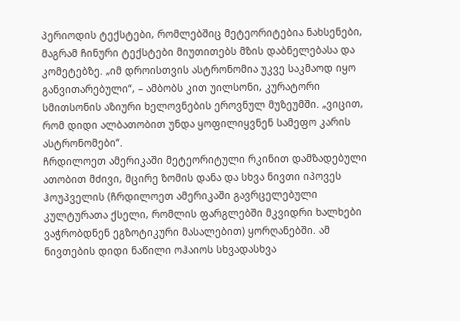პერიოდის ტექსტები, რომლებშიც მეტეორიტებია ნახსენები, მაგრამ ჩინური ტექსტები მიუთითებს მზის დაბნელებასა და კომეტებზე. „იმ დროისთვის ასტრონომია უკვე საკმაოდ იყო განვითარებული“, – ამბობს კით უილსონი, კურატორი სმითსონის აზიური ხელოვნების ეროვნულ მუზეუმში. „ვიცით, რომ დიდი ალბათობით უნდა ყოფილიყვნენ სამეფო კარის ასტრონომები“.
ჩრდილოეთ ამერიკაში მეტეორიტული რკინით დამზადებული ათობით მძივი, მცირე ზომის დანა და სხვა ნივთი იპოვეს ჰოუპველის (ჩრდილოეთ ამერიკაში გავრცელებული კულტურათა ქსელი, რომლის ფარგლებში მკვიდრი ხალხები ვაჭრობდნენ ეგზოტიკური მასალებით) ყორღანებში. ამ ნივთების დიდი ნაწილი ოჰაიოს სხვადასხვა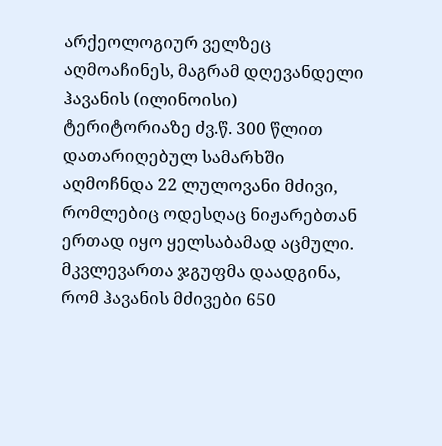არქეოლოგიურ ველზეც აღმოაჩინეს, მაგრამ დღევანდელი ჰავანის (ილინოისი) ტერიტორიაზე ძვ.წ. 300 წლით დათარიღებულ სამარხში აღმოჩნდა 22 ლულოვანი მძივი, რომლებიც ოდესღაც ნიჟარებთან ერთად იყო ყელსაბამად აცმული.
მკვლევართა ჯგუფმა დაადგინა, რომ ჰავანის მძივები 650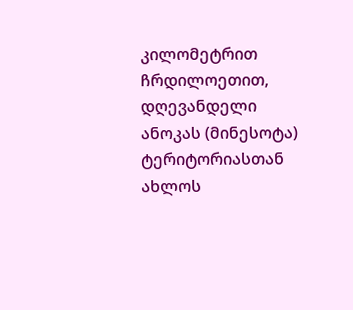კილომეტრით ჩრდილოეთით, დღევანდელი ანოკას (მინესოტა) ტერიტორიასთან ახლოს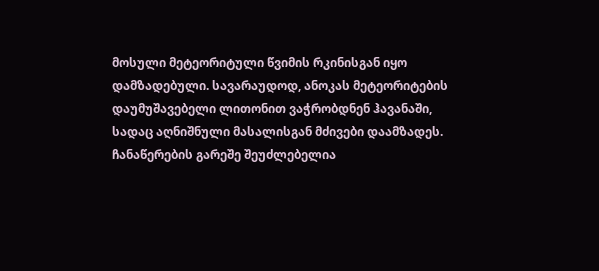მოსული მეტეორიტული წვიმის რკინისგან იყო დამზადებული. სავარაუდოდ, ანოკას მეტეორიტების დაუმუშავებელი ლითონით ვაჭრობდნენ ჰავანაში, სადაც აღნიშნული მასალისგან მძივები დაამზადეს.
ჩანაწერების გარეშე შეუძლებელია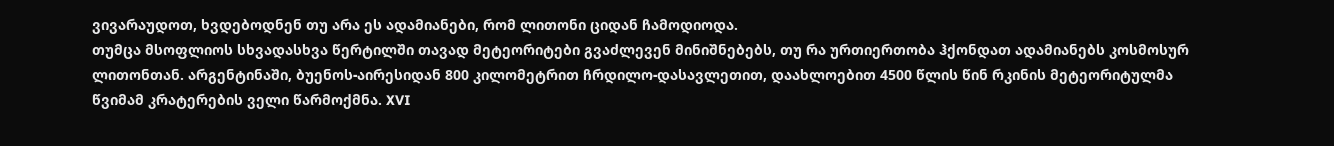ვივარაუდოთ, ხვდებოდნენ თუ არა ეს ადამიანები, რომ ლითონი ციდან ჩამოდიოდა.
თუმცა მსოფლიოს სხვადასხვა წერტილში თავად მეტეორიტები გვაძლევენ მინიშნებებს, თუ რა ურთიერთობა ჰქონდათ ადამიანებს კოსმოსურ ლითონთან. არგენტინაში, ბუენოს-აირესიდან 800 კილომეტრით ჩრდილო-დასავლეთით, დაახლოებით 4500 წლის წინ რკინის მეტეორიტულმა წვიმამ კრატერების ველი წარმოქმნა. XVI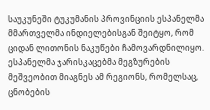საუკუნეში ტუკუმანის პროვინციის ესპანელმა მმართველმა ინდიელებისგან შეიტყო, რომ ციდან ლითონის ნაკუწები ჩამოვარდნილიყო.
ესპანელმა ჯარისკაცებმა მეგზურების მეშვეობით მიაგნეს ამ რეგიონს, რომელსაც, ცნობების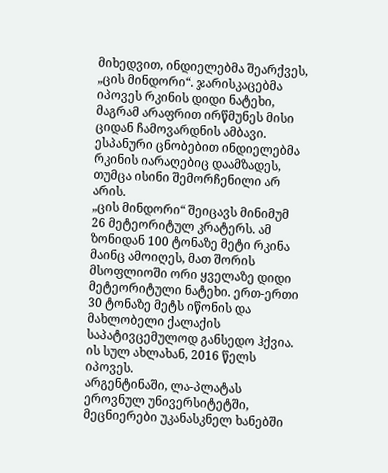მიხედვით, ინდიელებმა შეარქვეს, „ცის მინდორი“. ჯარისკაცებმა იპოვეს რკინის დიდი ნატეხი, მაგრამ არაფრით ირწმუნეს მისი ციდან ჩამოვარდნის ამბავი. ესპანური ცნობებით ინდიელებმა რკინის იარაღებიც დაამზადეს, თუმცა ისინი შემორჩენილი არ არის.
„ცის მინდორი“ შეიცავს მინიმუმ 26 მეტეორიტულ კრატერს. ამ ზონიდან 100 ტონაზე მეტი რკინა მაინც ამოიღეს, მათ შორის მსოფლიოში ორი ყველაზე დიდი მეტეორიტული ნატეხი. ერთ-ერთი 30 ტონაზე მეტს იწონის და მახლობელი ქალაქის საპატივცემულოდ განსედო ჰქვია. ის სულ ახლახან, 2016 წელს იპოვეს.
არგენტინაში, ლა-პლატას ეროვნულ უნივერსიტეტში, მეცნიერები უკანასკნელ ხანებში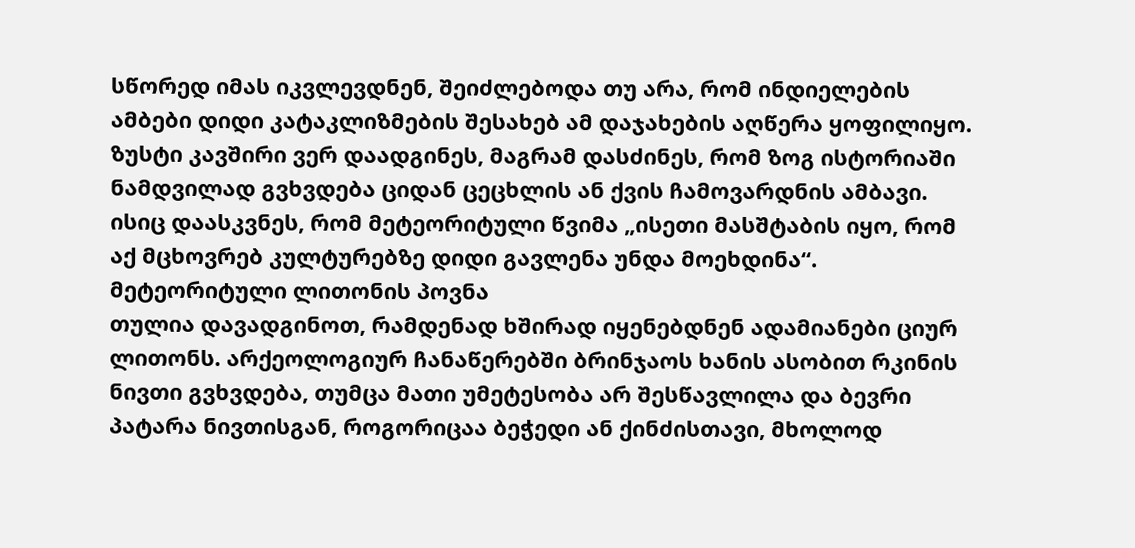სწორედ იმას იკვლევდნენ, შეიძლებოდა თუ არა, რომ ინდიელების ამბები დიდი კატაკლიზმების შესახებ ამ დაჯახების აღწერა ყოფილიყო. ზუსტი კავშირი ვერ დაადგინეს, მაგრამ დასძინეს, რომ ზოგ ისტორიაში ნამდვილად გვხვდება ციდან ცეცხლის ან ქვის ჩამოვარდნის ამბავი. ისიც დაასკვნეს, რომ მეტეორიტული წვიმა „ისეთი მასშტაბის იყო, რომ აქ მცხოვრებ კულტურებზე დიდი გავლენა უნდა მოეხდინა“.
მეტეორიტული ლითონის პოვნა
თულია დავადგინოთ, რამდენად ხშირად იყენებდნენ ადამიანები ციურ ლითონს. არქეოლოგიურ ჩანაწერებში ბრინჯაოს ხანის ასობით რკინის ნივთი გვხვდება, თუმცა მათი უმეტესობა არ შესწავლილა და ბევრი პატარა ნივთისგან, როგორიცაა ბეჭედი ან ქინძისთავი, მხოლოდ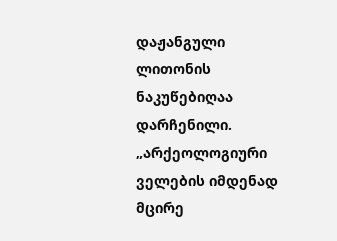დაჟანგული ლითონის ნაკუწებიღაა დარჩენილი.
„არქეოლოგიური ველების იმდენად მცირე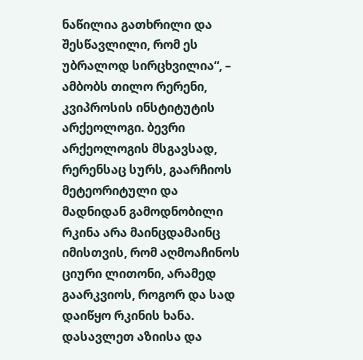ნაწილია გათხრილი და შესწავლილი, რომ ეს უბრალოდ სირცხვილია“, – ამბობს თილო რერენი, კვიპროსის ინსტიტუტის არქეოლოგი. ბევრი არქეოლოგის მსგავსად, რერენსაც სურს, გაარჩიოს მეტეორიტული და მადნიდან გამოდნობილი რკინა არა მაინცდამაინც იმისთვის, რომ აღმოაჩინოს ციური ლითონი, არამედ გაარკვიოს, როგორ და სად დაიწყო რკინის ხანა.
დასავლეთ აზიისა და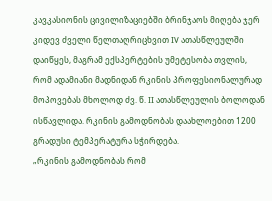კავკასიონის ცივილიზაციებში ბრინჯაოს მიღება ჯერ კიდევ ძველი წელთაღრიცხვით IV ათასწლეულში დაიწყეს, მაგრამ ექსპერტების უმეტესობა თვლის, რომ ადამიანი მადნიდან რკინის პროფესიონალურად მოპოვებას მხოლოდ ძვ. წ. II ათასწლეულის ბოლოდან ისწავლიდა. რკინის გამოდნობას დაახლოებით 1200 გრადუსი ტემპერატურა სჭირდება.
„რკინის გამოდნობას რომ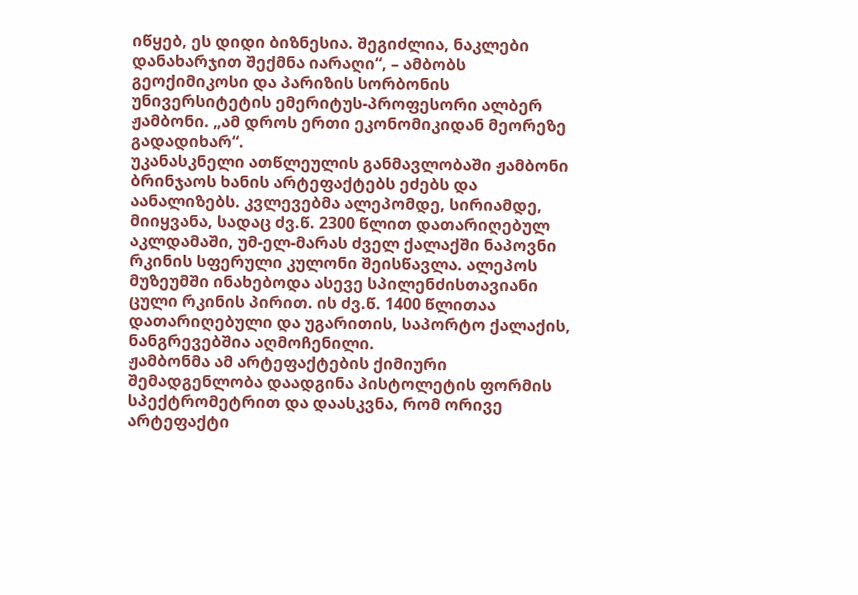იწყებ, ეს დიდი ბიზნესია. შეგიძლია, ნაკლები დანახარჯით შექმნა იარაღი“, – ამბობს გეოქიმიკოსი და პარიზის სორბონის უნივერსიტეტის ემერიტუს-პროფესორი ალბერ ჟამბონი. „ამ დროს ერთი ეკონომიკიდან მეორეზე გადადიხარ“.
უკანასკნელი ათწლეულის განმავლობაში ჟამბონი ბრინჯაოს ხანის არტეფაქტებს ეძებს და აანალიზებს. კვლევებმა ალეპომდე, სირიამდე, მიიყვანა, სადაც ძვ.წ. 2300 წლით დათარიღებულ აკლდამაში, უმ-ელ-მარას ძველ ქალაქში ნაპოვნი რკინის სფერული კულონი შეისწავლა. ალეპოს მუზეუმში ინახებოდა ასევე სპილენძისთავიანი ცული რკინის პირით. ის ძვ.წ. 1400 წლითაა დათარიღებული და უგარითის, საპორტო ქალაქის, ნანგრევებშია აღმოჩენილი.
ჟამბონმა ამ არტეფაქტების ქიმიური შემადგენლობა დაადგინა პისტოლეტის ფორმის სპექტრომეტრით და დაასკვნა, რომ ორივე არტეფაქტი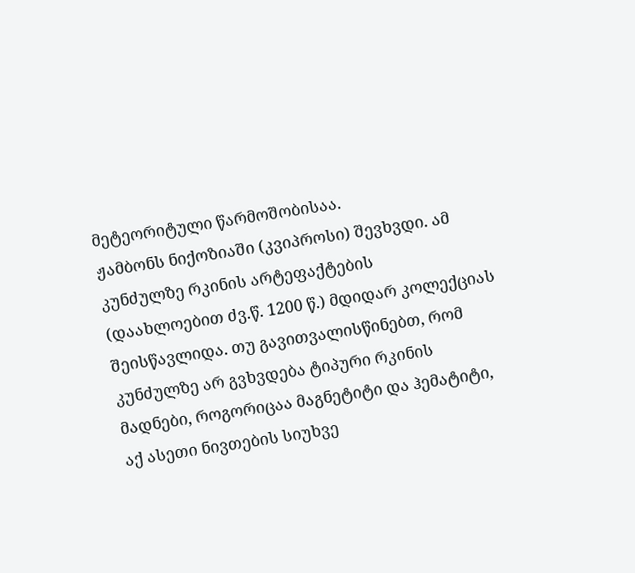მეტეორიტული წარმოშობისაა.
ჟამბონს ნიქოზიაში (კვიპროსი) შევხვდი. ამ კუნძულზე რკინის არტეფაქტების (დაახლოებით ძვ.წ. 1200 წ.) მდიდარ კოლექციას შეისწავლიდა. თუ გავითვალისწინებთ, რომ კუნძულზე არ გვხვდება ტიპური რკინის მადნები, როგორიცაა მაგნეტიტი და ჰემატიტი, აქ ასეთი ნივთების სიუხვე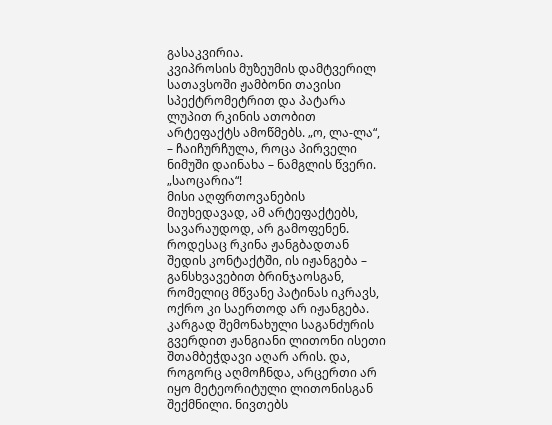გასაკვირია.
კვიპროსის მუზეუმის დამტვერილ სათავსოში ჟამბონი თავისი სპექტრომეტრით და პატარა ლუპით რკინის ათობით არტეფაქტს ამოწმებს. „ო, ლა-ლა“, – ჩაიჩურჩულა, როცა პირველი ნიმუში დაინახა – ნამგლის წვერი. „საოცარია“!
მისი აღფრთოვანების მიუხედავად, ამ არტეფაქტებს, სავარაუდოდ, არ გამოფენენ. როდესაც რკინა ჟანგბადთან შედის კონტაქტში, ის იჟანგება – განსხვავებით ბრინჯაოსგან, რომელიც მწვანე პატინას იკრავს, ოქრო კი საერთოდ არ იჟანგება. კარგად შემონახული საგანძურის გვერდით ჟანგიანი ლითონი ისეთი შთამბეჭდავი აღარ არის. და, როგორც აღმოჩნდა, არცერთი არ იყო მეტეორიტული ლითონისგან შექმნილი. ნივთებს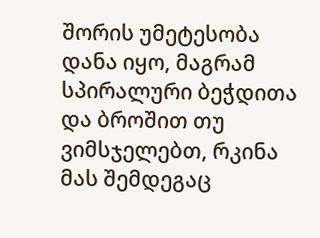შორის უმეტესობა დანა იყო, მაგრამ სპირალური ბეჭდითა და ბროშით თუ ვიმსჯელებთ, რკინა მას შემდეგაც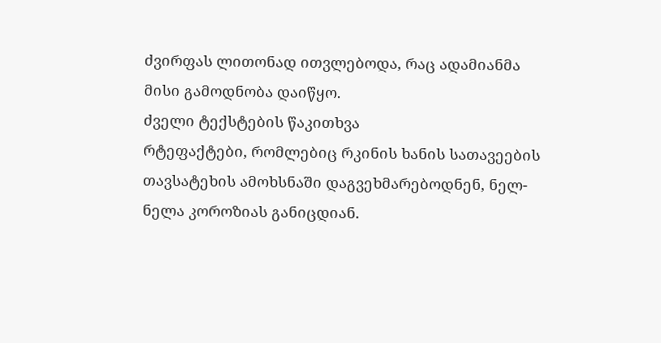ძვირფას ლითონად ითვლებოდა, რაც ადამიანმა მისი გამოდნობა დაიწყო.
ძველი ტექსტების წაკითხვა
რტეფაქტები, რომლებიც რკინის ხანის სათავეების თავსატეხის ამოხსნაში დაგვეხმარებოდნენ, ნელ-ნელა კოროზიას განიცდიან.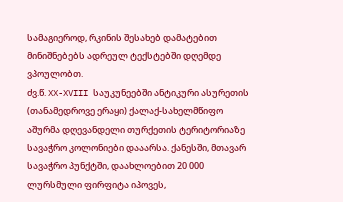სამაგიეროდ, რკინის შესახებ დამატებით მინიშნებებს ადრეულ ტექსტებში დღემდე ვპოულობთ.
ძვ.წ. XX-XVIII საუკუნეებში ანტიკური ასურეთის (თანამედროვე ერაყი) ქალაქ-სახელმწიფო აშურმა დღევანდელი თურქეთის ტერიტორიაზე სავაჭრო კოლონიები დააარსა. ქანესში, მთავარ სავაჭრო პუნქტში, დაახლოებით 20 000 ლურსმული ფირფიტა იპოვეს,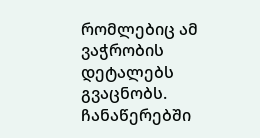რომლებიც ამ ვაჭრობის დეტალებს გვაცნობს. ჩანაწერებში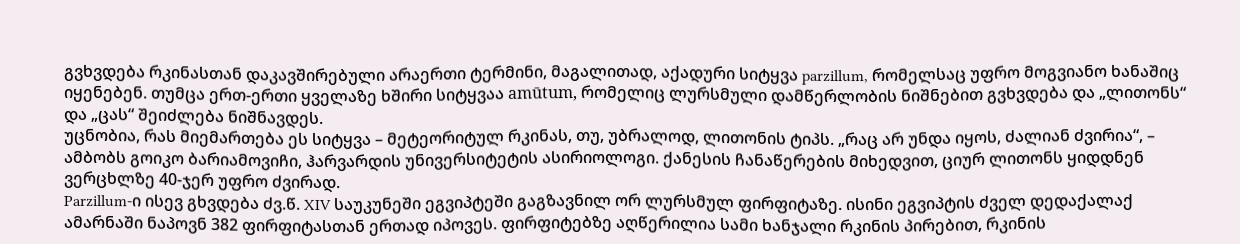გვხვდება რკინასთან დაკავშირებული არაერთი ტერმინი, მაგალითად, აქადური სიტყვა parzillum, რომელსაც უფრო მოგვიანო ხანაშიც იყენებენ. თუმცა ერთ-ერთი ყველაზე ხშირი სიტყვაა amūtum, რომელიც ლურსმული დამწერლობის ნიშნებით გვხვდება და „ლითონს“ და „ცას“ შეიძლება ნიშნავდეს.
უცნობია, რას მიემართება ეს სიტყვა – მეტეორიტულ რკინას, თუ, უბრალოდ, ლითონის ტიპს. „რაც არ უნდა იყოს, ძალიან ძვირია“, – ამბობს გოიკო ბარიამოვიჩი, ჰარვარდის უნივერსიტეტის ასირიოლოგი. ქანესის ჩანაწერების მიხედვით, ციურ ლითონს ყიდდნენ ვერცხლზე 40-ჯერ უფრო ძვირად.
Parzillum-ი ისევ გხვდება ძვ.წ. XIV საუკუნეში ეგვიპტეში გაგზავნილ ორ ლურსმულ ფირფიტაზე. ისინი ეგვიპტის ძველ დედაქალაქ ამარნაში ნაპოვნ 382 ფირფიტასთან ერთად იპოვეს. ფირფიტებზე აღწერილია სამი ხანჯალი რკინის პირებით, რკინის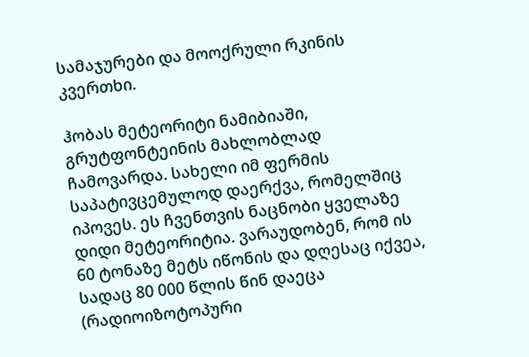სამაჯურები და მოოქრული რკინის კვერთხი.

ჰობას მეტეორიტი ნამიბიაში, გრუტფონტეინის მახლობლად ჩამოვარდა. სახელი იმ ფერმის საპატივცემულოდ დაერქვა, რომელშიც იპოვეს. ეს ჩვენთვის ნაცნობი ყველაზე დიდი მეტეორიტია. ვარაუდობენ, რომ ის 60 ტონაზე მეტს იწონის და დღესაც იქვეა, სადაც 80 000 წლის წინ დაეცა (რადიოიზოტოპური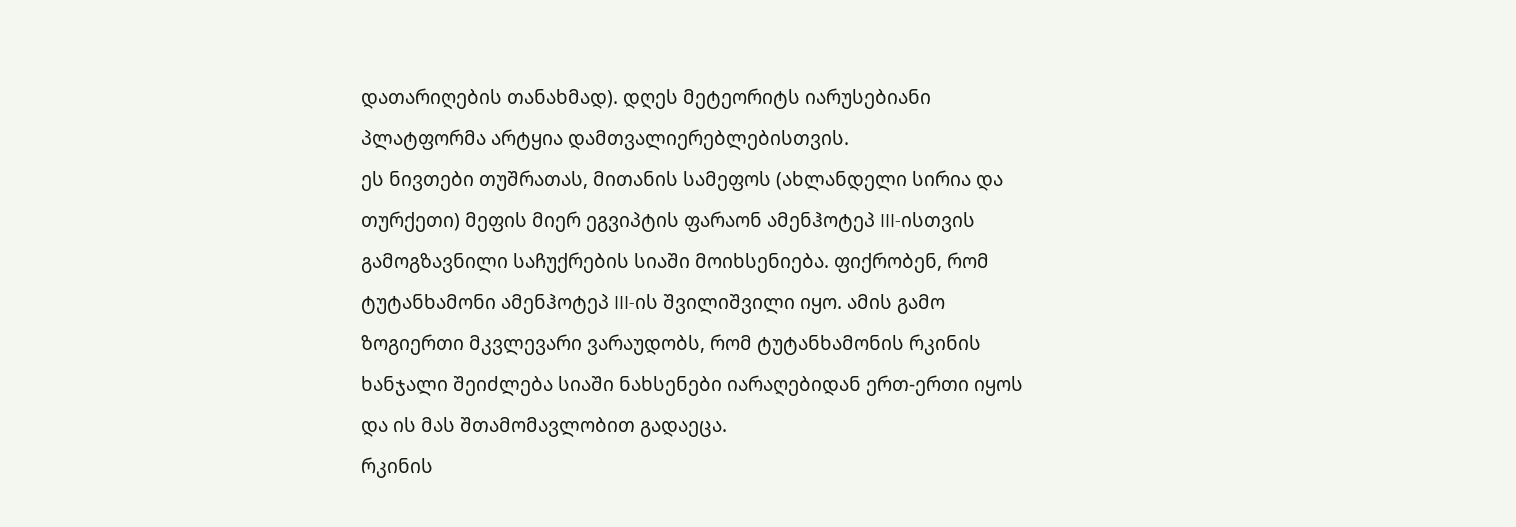დათარიღების თანახმად). დღეს მეტეორიტს იარუსებიანი პლატფორმა არტყია დამთვალიერებლებისთვის.
ეს ნივთები თუშრათას, მითანის სამეფოს (ახლანდელი სირია და თურქეთი) მეფის მიერ ეგვიპტის ფარაონ ამენჰოტეპ III-ისთვის გამოგზავნილი საჩუქრების სიაში მოიხსენიება. ფიქრობენ, რომ ტუტანხამონი ამენჰოტეპ III-ის შვილიშვილი იყო. ამის გამო ზოგიერთი მკვლევარი ვარაუდობს, რომ ტუტანხამონის რკინის ხანჯალი შეიძლება სიაში ნახსენები იარაღებიდან ერთ-ერთი იყოს და ის მას შთამომავლობით გადაეცა.
რკინის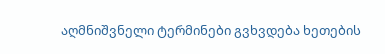აღმნიშვნელი ტერმინები გვხვდება ხეთების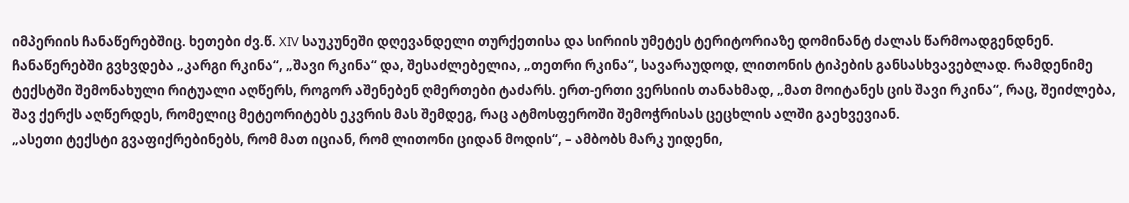იმპერიის ჩანაწერებშიც. ხეთები ძვ.წ. XIV საუკუნეში დღევანდელი თურქეთისა და სირიის უმეტეს ტერიტორიაზე დომინანტ ძალას წარმოადგენდნენ. ჩანაწერებში გვხვდება „კარგი რკინა“, „შავი რკინა“ და, შესაძლებელია, „თეთრი რკინა“, სავარაუდოდ, ლითონის ტიპების განსასხვავებლად. რამდენიმე ტექსტში შემონახული რიტუალი აღწერს, როგორ აშენებენ ღმერთები ტაძარს. ერთ-ერთი ვერსიის თანახმად, „მათ მოიტანეს ცის შავი რკინა“, რაც, შეიძლება, შავ ქერქს აღწერდეს, რომელიც მეტეორიტებს ეკვრის მას შემდეგ, რაც ატმოსფეროში შემოჭრისას ცეცხლის ალში გაეხვევიან.
„ასეთი ტექსტი გვაფიქრებინებს, რომ მათ იციან, რომ ლითონი ციდან მოდის“, – ამბობს მარკ უიდენი,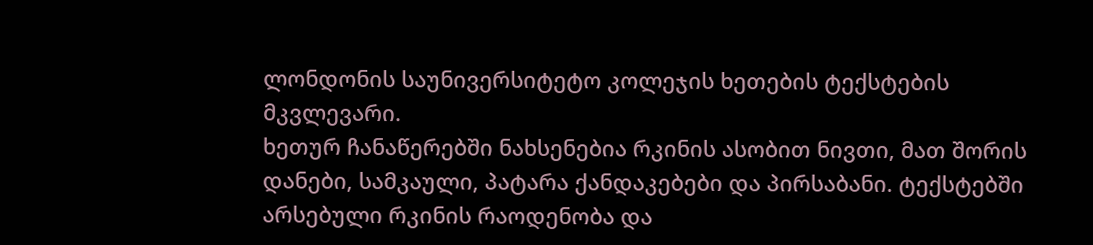ლონდონის საუნივერსიტეტო კოლეჯის ხეთების ტექსტების მკვლევარი.
ხეთურ ჩანაწერებში ნახსენებია რკინის ასობით ნივთი, მათ შორის დანები, სამკაული, პატარა ქანდაკებები და პირსაბანი. ტექსტებში არსებული რკინის რაოდენობა და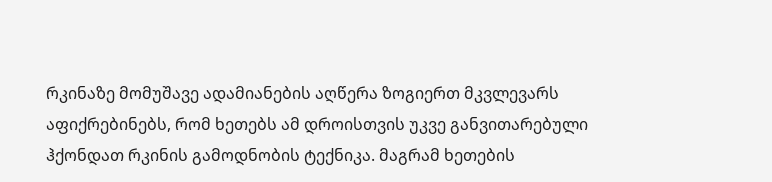რკინაზე მომუშავე ადამიანების აღწერა ზოგიერთ მკვლევარს აფიქრებინებს, რომ ხეთებს ამ დროისთვის უკვე განვითარებული ჰქონდათ რკინის გამოდნობის ტექნიკა. მაგრამ ხეთების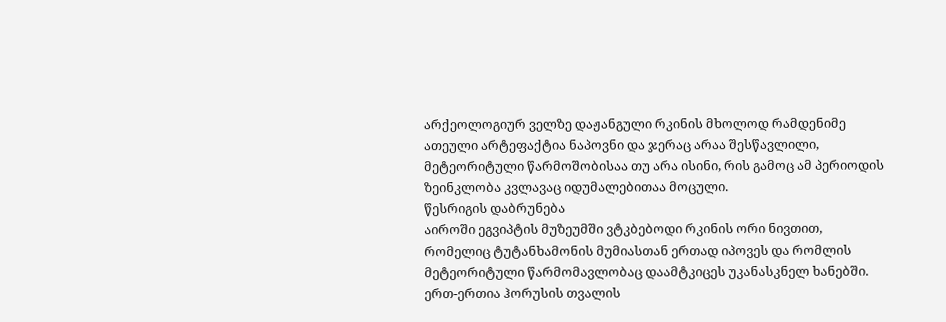არქეოლოგიურ ველზე დაჟანგული რკინის მხოლოდ რამდენიმე ათეული არტეფაქტია ნაპოვნი და ჯერაც არაა შესწავლილი, მეტეორიტული წარმოშობისაა თუ არა ისინი, რის გამოც ამ პერიოდის ზეინკლობა კვლავაც იდუმალებითაა მოცული.
წესრიგის დაბრუნება
აიროში ეგვიპტის მუზეუმში ვტკბებოდი რკინის ორი ნივთით, რომელიც ტუტანხამონის მუმიასთან ერთად იპოვეს და რომლის მეტეორიტული წარმომავლობაც დაამტკიცეს უკანასკნელ ხანებში. ერთ-ერთია ჰორუსის თვალის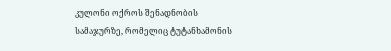კულონი ოქროს შენადნობის სამაჯურზე, რომელიც ტუტანხამონის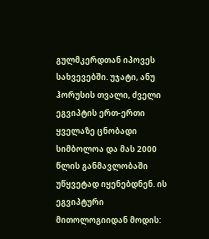გულმკერდთან იპოვეს სახვევებში. უჯატი, ანუ ჰორუსის თვალი, ძველი ეგვიპტის ერთ-ერთი ყველაზე ცნობადი სიმბოლოა და მას 2000 წლის განმავლობაში უწყვეტად იყენებდნენ. ის ეგვიპტური მითოლოგიიდან მოდის: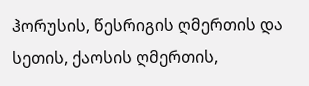ჰორუსის, წესრიგის ღმერთის და სეთის, ქაოსის ღმერთის,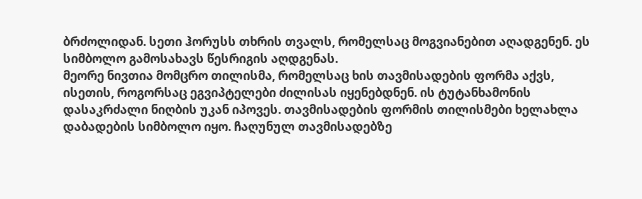ბრძოლიდან. სეთი ჰორუსს თხრის თვალს, რომელსაც მოგვიანებით აღადგენენ. ეს სიმბოლო გამოსახავს წესრიგის აღდგენას.
მეორე ნივთია მომცრო თილისმა, რომელსაც ხის თავმისადების ფორმა აქვს, ისეთის, როგორსაც ეგვიპტელები ძილისას იყენებდნენ. ის ტუტანხამონის დასაკრძალი ნიღბის უკან იპოვეს. თავმისადების ფორმის თილისმები ხელახლა დაბადების სიმბოლო იყო. ჩაღუნულ თავმისადებზე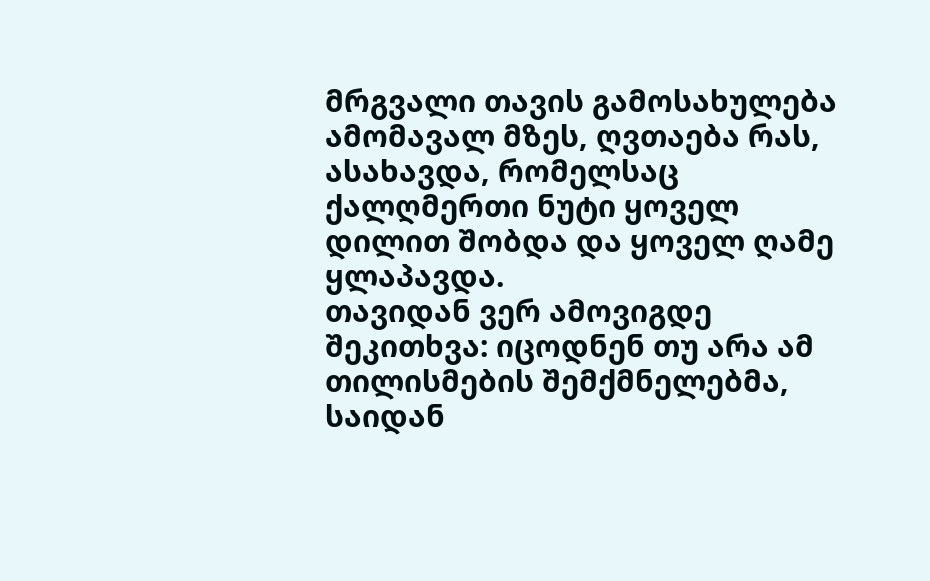მრგვალი თავის გამოსახულება ამომავალ მზეს, ღვთაება რას, ასახავდა, რომელსაც ქალღმერთი ნუტი ყოველ დილით შობდა და ყოველ ღამე ყლაპავდა.
თავიდან ვერ ამოვიგდე შეკითხვა: იცოდნენ თუ არა ამ თილისმების შემქმნელებმა, საიდან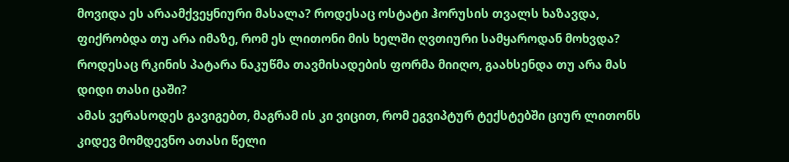მოვიდა ეს არაამქვეყნიური მასალა? როდესაც ოსტატი ჰორუსის თვალს ხაზავდა, ფიქრობდა თუ არა იმაზე, რომ ეს ლითონი მის ხელში ღვთიური სამყაროდან მოხვდა? როდესაც რკინის პატარა ნაკუწმა თავმისადების ფორმა მიიღო, გაახსენდა თუ არა მას დიდი თასი ცაში?
ამას ვერასოდეს გავიგებთ, მაგრამ ის კი ვიცით, რომ ეგვიპტურ ტექსტებში ციურ ლითონს კიდევ მომდევნო ათასი წელი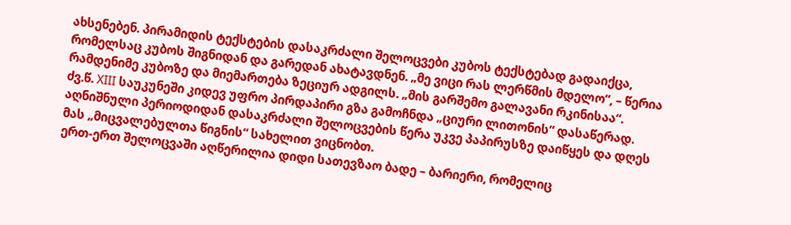ახსენებენ. პირამიდის ტექსტების დასაკრძალი შელოცვები კუბოს ტექსტებად გადაიქცა, რომელსაც კუბოს შიგნიდან და გარედან ახატავდნენ. „მე ვიცი რას ლერწმის მდელო“, – წერია რამდენიმე კუბოზე და მიემართება ზეციურ ადგილს. „მის გარშემო გალავანი რკინისაა“.
ძვ.წ. XIII საუკუნეში კიდევ უფრო პირდაპირი გზა გამოჩნდა „ციური ლითონის“ დასაწერად. აღნიშნული პერიოდიდან დასაკრძალი შელოცვების წერა უკვე პაპირუსზე დაიწყეს და დღეს მას „მიცვალებულთა წიგნის“ სახელით ვიცნობთ.
ერთ-ერთ შელოცვაში აღწერილია დიდი სათევზაო ბადე – ბარიერი, რომელიც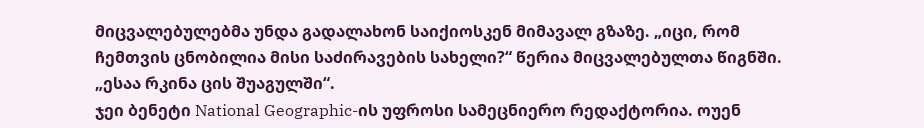მიცვალებულებმა უნდა გადალახონ საიქიოსკენ მიმავალ გზაზე. „იცი, რომ ჩემთვის ცნობილია მისი საძირავების სახელი?“ წერია მიცვალებულთა წიგნში. „ესაა რკინა ცის შუაგულში“.
ჯეი ბენეტი National Geographic-ის უფროსი სამეცნიერო რედაქტორია. ოუენ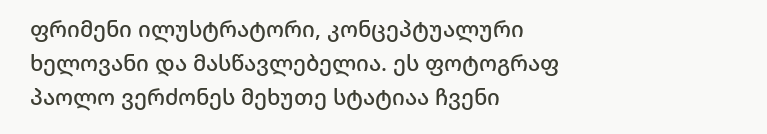ფრიმენი ილუსტრატორი, კონცეპტუალური ხელოვანი და მასწავლებელია. ეს ფოტოგრაფ პაოლო ვერძონეს მეხუთე სტატიაა ჩვენი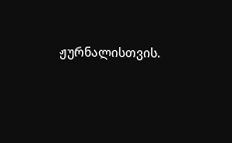ჟურნალისთვის.